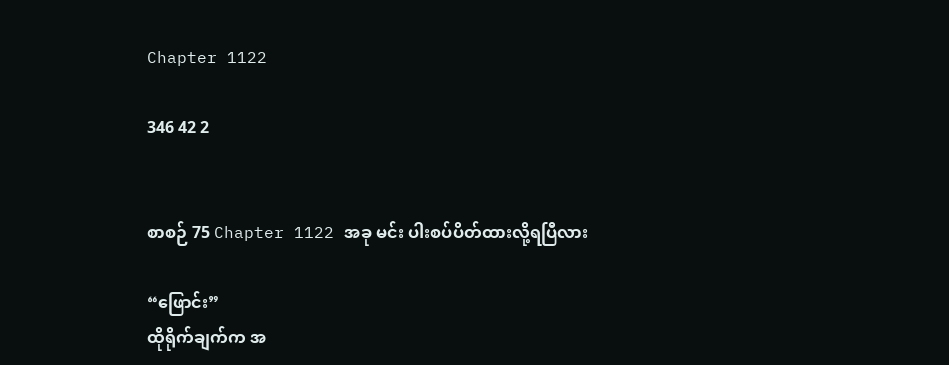Chapter 1122

346 42 2


စာစဉ် 75 Chapter 1122 အခု မင်း ပါးစပ်ပိတ်ထားလို့ရပြီလား

“ဖြောင်း”
ထိုရိုက်ချက်က အ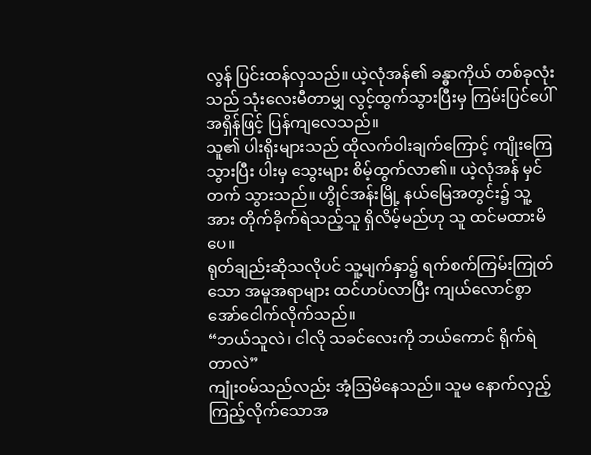လွန် ပြင်းထန်လှသည်။ ယဲ့လုံအန်၏ ခန္ဓာကိုယ် တစ်ခုလုံးသည် သုံးလေးမီတာမျှ လွင့်ထွက်သွားပြီးမှ ကြမ်းပြင်ပေါ် အရှိန်ဖြင့် ပြန်ကျလေသည်။
သူ၏ ပါးရိုးများသည် ထိုလက်ဝါးချက်ကြောင့် ကျိုးကြေသွားပြီး ပါးမှ သွေးများ စိမ့်ထွက်လာ၏။ ယဲ့လုံအန် မှင်တက် သွားသည်။ ဟွိုင်အန်းမြို့ နယ်မြေအတွင်း၌ သူ့အား တိုက်ခိုက်ရဲသည့်သူ ရှိလိမ့်မည်ဟု သူ ထင်မထားမိပေ။
ရုတ်ချည်းဆိုသလိုပင် သူ့မျက်နှာ၌ ရက်စက်ကြမ်းကြုတ်သော အမူအရာများ ထင်ဟပ်လာပြီး ကျယ်လောင်စွာ အော်ငေါက်လိုက်သည်။
“ဘယ်သူလဲ၊ ငါလို သခင်လေးကို ဘယ်ကောင် ရိုက်ရဲတာလဲ”
ကျုံးဝမ်သည်လည်း အံ့ဩမိနေသည်။ သူမ နောက်လှည့်ကြည့်လိုက်သောအ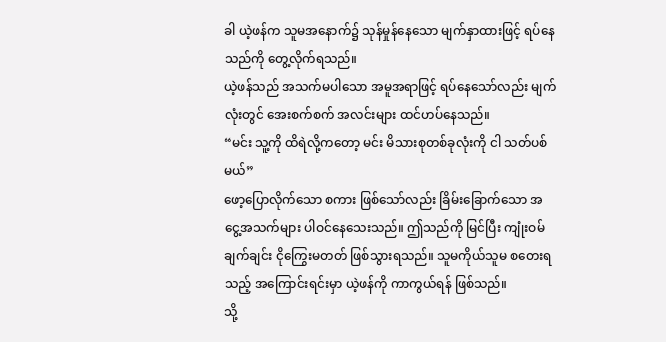ခါ ယဲ့ဖန်က သူမအနောက်၌ သုန်မှုန်နေသော မျက်နှာထားဖြင့် ရပ်နေသည်ကို တွေ့လိုက်ရသည်။
ယဲ့ဖန်သည် အသက်မပါသော အမူအရာဖြင့် ရပ်နေသော်လည်း မျက်လုံးတွင် အေးစက်စက် အလင်းများ ထင်ဟပ်နေသည်။
“မင်း သူ့ကို ထိရဲလို့ကတော့ မင်း မိသားစုတစ်ခုလုံးကို ငါ သတ်ပစ်မယ်”
ဖော့ပြောလိုက်သော စကား ဖြစ်သော်လည်း ခြိမ်းခြောက်သော အငွေ့အသက်များ ပါဝင်နေသေးသည်။ ဤသည်ကို မြင်ပြီး ကျုံးဝမ် ချက်ချင်း ငိုကြွေးမတတ် ဖြစ်သွားရသည်။ သူမကိုယ်သူမ စတေးရသည့် အကြောင်းရင်းမှာ ယဲ့ဖန်ကို ကာကွယ်ရန် ဖြစ်သည်။
သို့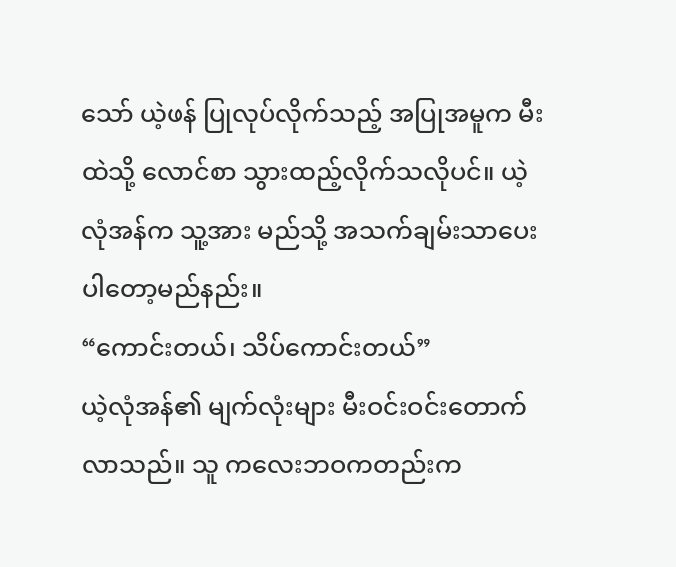သော် ယဲ့ဖန် ပြုလုပ်လိုက်သည့် အပြုအမူက မီးထဲသို့ လောင်စာ သွားထည့်လိုက်သလိုပင်။ ယဲ့လုံအန်က သူ့အား မည်သို့ အသက်ချမ်းသာပေးပါတော့မည်နည်း။
“ကောင်းတယ်၊ သိပ်ကောင်းတယ်”
ယဲ့လုံအန်၏ မျက်လုံးများ မီးဝင်းဝင်းတောက်လာသည်။ သူ ကလေးဘဝကတည်းက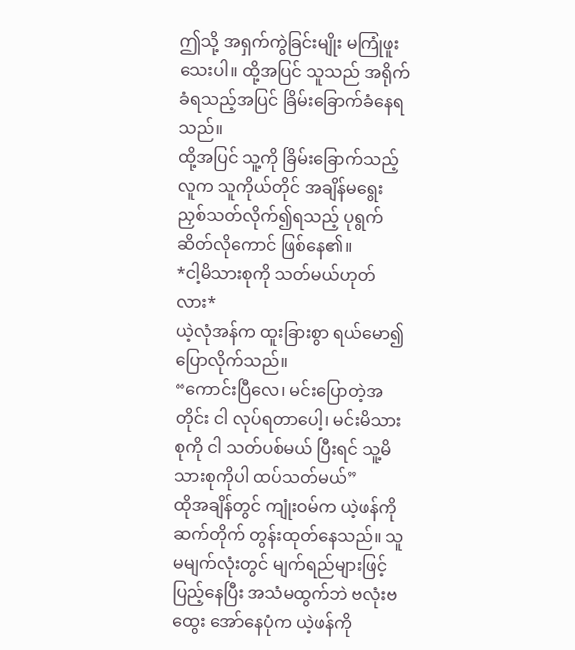ဤသို့ အရှက်ကွဲခြင်းမျိုး မကြုံဖူးသေးပါ။ ထို့အပြင် သူသည် အရိုက်ခံရသည့်အပြင် ခြိမ်းခြောက်ခံနေရသည်။
ထို့အပြင် သူ့ကို ခြိမ်းခြောက်သည့်လူက သူကိုယ်တိုင် အချိန်မရွေး ညှစ်သတ်လိုက်၍ရသည့် ပုရွက်ဆိတ်လိုကောင် ဖြစ်နေ၏။
*ငါ့မိသားစုကို သတ်မယ်ဟုတ်လား*
ယဲ့လုံအန်က ထူးခြားစွာ ရယ်မော၍ ပြောလိုက်သည်။
“ကောင်းပြီလေ၊ မင်းပြောတဲ့အတိုင်း ငါ လုပ်ရတာပေါ့၊ မင်းမိသားစုကို ငါ သတ်ပစ်မယ် ပြီးရင် သူ့မိသားစုကိုပါ ထပ်သတ်မယ်”
ထိုအချိန်တွင် ကျုံးဝမ်က ယဲ့ဖန်ကို ဆက်တိုက် တွန်းထုတ်နေသည်။ သူမမျက်လုံးတွင် မျက်ရည်များဖြင့် ပြည့်နေပြီး အသံမထွက်ဘဲ ဗလုံးဗထွေး အော်နေပုံက ယဲ့ဖန်ကို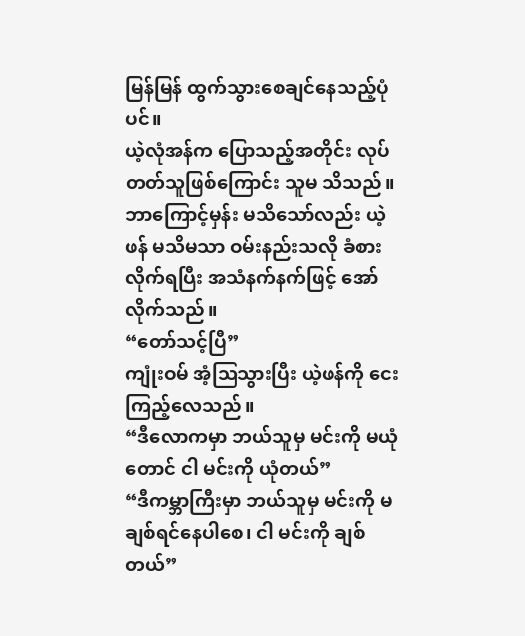မြန်မြန် ထွက်သွားစေချင်နေသည့်ပုံပင်။
ယဲ့လုံအန်က ပြောသည့်အတိုင်း လုပ်တတ်သူဖြစ်ကြောင်း သူမ သိသည်။ ဘာကြောင့်မှန်း မသိသော်လည်း ယဲ့ဖန် မသိမသာ ဝမ်းနည်းသလို ခံစားလိုက်ရပြီး အသံနက်နက်ဖြင့် အော်လိုက်သည်။
“တော်သင့်ပြီ”
ကျုံးဝမ် အံ့ဩသွားပြီး ယဲ့ဖန်ကို ငေးကြည့်လေသည်။
“ဒီလောကမှာ ဘယ်သူမှ မင်းကို မယုံတောင် ငါ မင်းကို ယုံတယ်”
“ဒီကမ္ဘာကြီးမှာ ဘယ်သူမှ မင်းကို မချစ်ရင်နေပါစေ၊ ငါ မင်းကို ချစ်တယ်”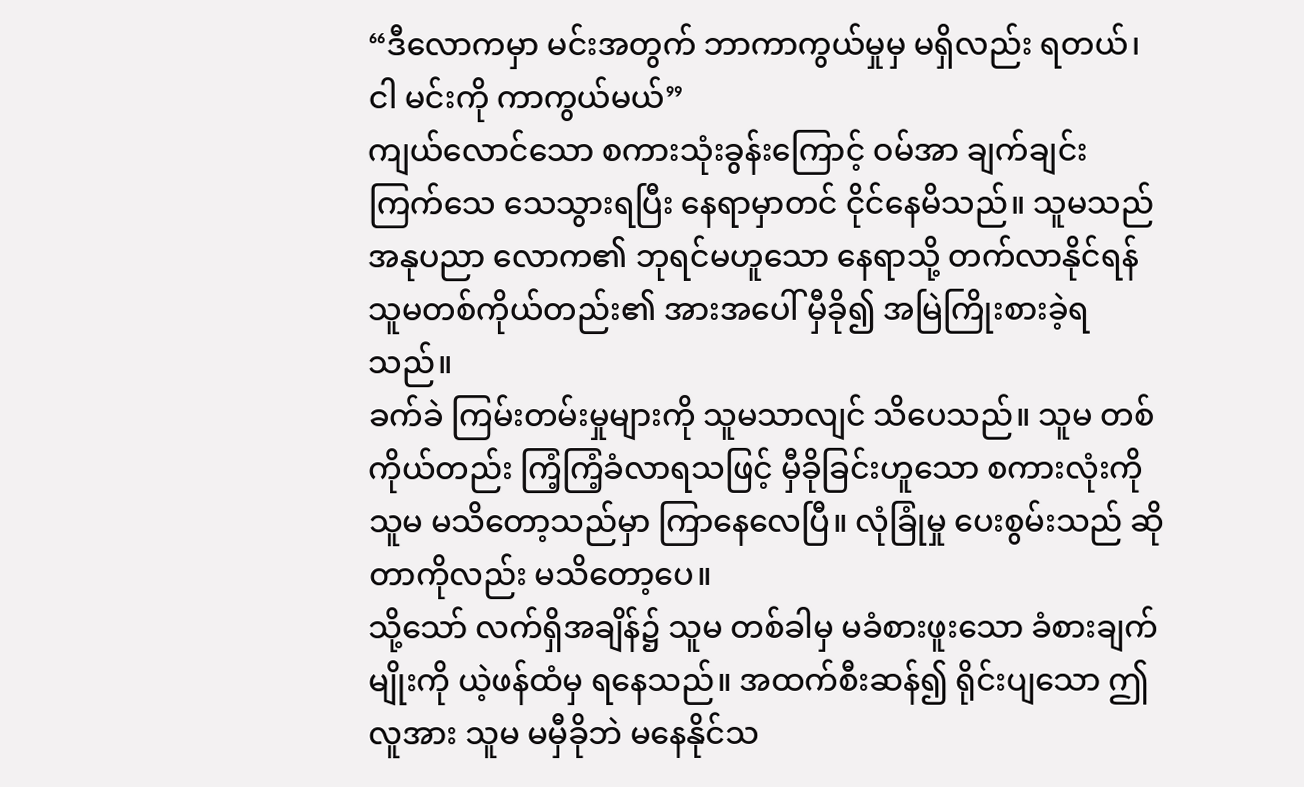“ဒီလောကမှာ မင်းအတွက် ဘာကာကွယ်မှုမှ မရှိလည်း ရတယ်၊ ငါ မင်းကို ကာကွယ်မယ်”
ကျယ်လောင်သော စကားသုံးခွန်းကြောင့် ဝမ်အာ ချက်ချင်း ကြက်သေ သေသွားရပြီး နေရာမှာတင် ငိုင်နေမိသည်။ သူမသည် အနုပညာ လောက၏ ဘုရင်မဟူသော နေရာသို့ တက်လာနိုင်ရန် သူမတစ်ကိုယ်တည်း၏ အားအပေါ် မှီခို၍ အမြဲကြိုးစားခဲ့ရသည်။
ခက်ခဲ ကြမ်းတမ်းမှုများကို သူမသာလျင် သိပေသည်။ သူမ တစ်ကိုယ်တည်း ကြံ့ကြံ့ခံလာရသဖြင့် မှီခိုခြင်းဟူသော စကားလုံးကို သူမ မသိတော့သည်မှာ ကြာနေလေပြီ။ လုံခြုံမှု ပေးစွမ်းသည် ဆိုတာကိုလည်း မသိတော့ပေ။
သို့သော် လက်ရှိအချိန်၌ သူမ တစ်ခါမှ မခံစားဖူးသော ခံစားချက်မျိုးကို ယဲ့ဖန်ထံမှ ရနေသည်။ အထက်စီးဆန်၍ ရိုင်းပျသော ဤလူအား သူမ မမှီခိုဘဲ မနေနိုင်သ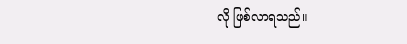လို ဖြစ်လာရသည်။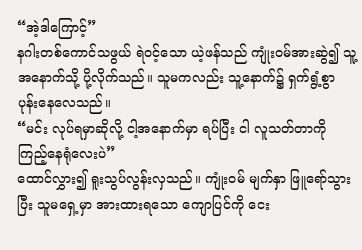“အဲ့ဒါကြောင့်”
နဂါးတစ်ကောင်သဖွယ် ရဲဝင့်သော ယဲ့ဖန်သည် ကျုံးဝမ်အားဆွဲ၍ သူ့အနောက်သို့ ပို့လိုက်သည်။ သူမကလည်း သူ့နောက်၌ ရှက်ရွံ့စွာ ပုန်းနေလေသည်။
“မင်း လုပ်ရမှာဆိုလို့ ငါ့အနောက်မှာ ရပ်ပြီး ငါ လူသတ်တာကို ကြည့်နေရုံလေးပဲ”
ထောင်လွှား၍ ရူးသွပ်လွန်းလှသည်။ ကျုံးဝမ် မျက်နှာ ဖြူရော်သွားပြီး သူမရှေ့မှာ အားထားရသော ကျောပြင်ကို ငေး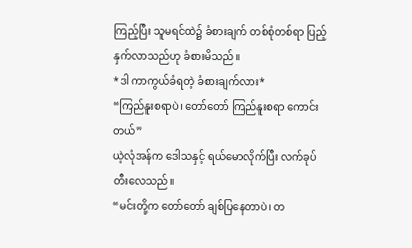ကြည့်ပြီး သူမရင်ထဲ၌ ခံစားချက် တစ်စုံတစ်ရာ ပြည့်နှက်လာသည်ဟု ခံစားမိသည်။
*ဒါ ကာကွယ်ခံရတဲ့ ခံစားချက်လား*
“ကြည်နူးစရာပဲ၊ တော်တော် ကြည်နူးစရာ ကောင်းတယ်”
ယဲ့လုံအန်က ဒေါသနှင့် ရယ်မောလိုက်ပြီး လက်ခုပ်တီးလေသည်။
“မင်းတို့က တော်တော် ချစ်ပြနေတာပဲ၊ တ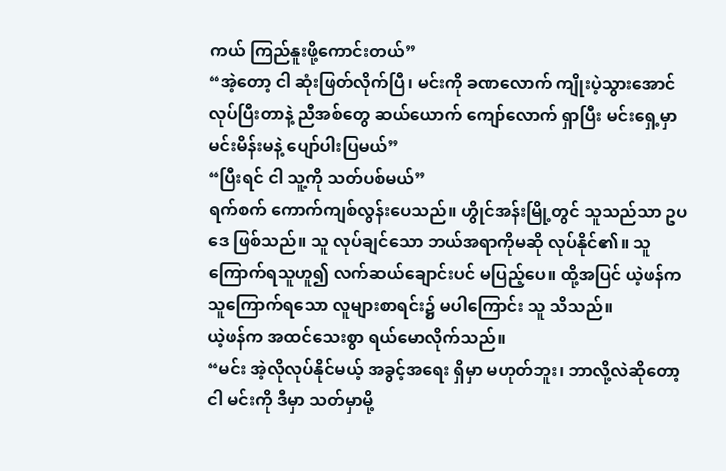ကယ် ကြည်နူးဖို့ကောင်းတယ်”
“အဲ့တော့ ငါ ဆုံးဖြတ်လိုက်ပြီ၊ မင်းကို ခဏလောက် ကျိုးပဲ့သွားအောင် လုပ်ပြီးတာနဲ့ ညီအစ်တွေ ဆယ်ယောက် ကျော်လောက် ရှာပြီး မင်းရှေ့မှာ မင်းမိန်းမနဲ့ ပျော်ပါးပြမယ်”
“ပြီးရင် ငါ သူ့ကို သတ်ပစ်မယ်”
ရက်စက် ကောက်ကျစ်လွန်းပေသည်။ ဟွိုင်အန်းမြို့တွင် သူသည်သာ ဥပဒေ ဖြစ်သည်။ သူ လုပ်ချင်သော ဘယ်အရာကိုမဆို လုပ်နိုင်၏။ သူ ကြောက်ရသူဟူ၍ လက်ဆယ်ချောင်းပင် မပြည့်ပေ။ ထို့အပြင် ယဲ့ဖန်က သူကြောက်ရသော လူများစာရင်း၌ မပါကြောင်း သူ သိသည်။
ယဲ့ဖန်က အထင်သေးစွာ ရယ်မောလိုက်သည်။
“မင်း အဲ့လိုလုပ်နိုင်မယ့် အခွင့်အရေး ရှိမှာ မဟုတ်ဘူး၊ ဘာလို့လဲဆိုတော့ ငါ မင်းကို ဒီမှာ သတ်မှာမို့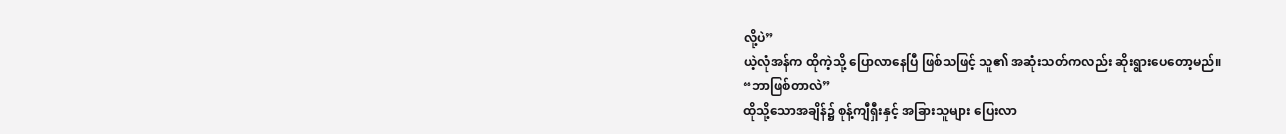လို့ပဲ”
ယဲ့လုံအန်က ထိုကဲ့သို့ ပြောလာနေပြီ ဖြစ်သဖြင့် သူ၏ အဆုံးသတ်ကလည်း ဆိုးရွားပေတော့မည်။
“ဘာဖြစ်တာလဲ”
ထိုသို့သောအချိန်၌ စုန့်ကျီရှီးနှင့် အခြားသူများ ပြေးလာ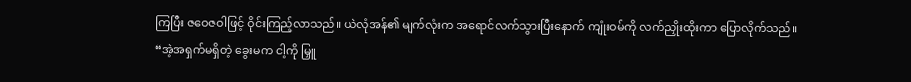ကြပြီး ဇဝေဇဝါဖြင့် ဝိုင်းကြည့်လာသည်။ ယဲလုံအန်၏ မျက်လုံးက အရောင်လက်သွားပြီးနောက် ကျုံးဝမ်ကို လက်ညှိုးထိုးကာ ပြောလိုက်သည်။
“အဲ့အရှက်မရှိတဲ့ ခွေးမက ငါ့ကို မြှူ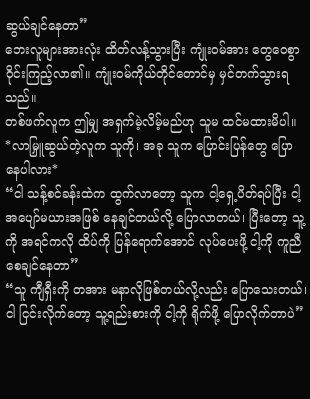ဆွယ်ချင်နေတာ”
ဘေးလူများအားလုံး ထိတ်လန့်သွားပြီး ကျုံးဝမ်အား တွေဝေစွာ ဝိုင်းကြည့်လာ၏။ ကျုံးဝမ်ကိုယ်တိုင်တောင်မှ မှင်တက်သွားရသည်။
တစ်ဖက်လူက ဤမျှ အရှက်မဲ့လိမ့်မည်ဟု သူမ ထင်မထားမိပါ။
*လာမြှူဆွယ်တဲ့လူက သူကို၊ အခု သူက ပြောင်းပြန်တွေ ပြောနေပါလား*
“ငါ သန့်စင်ခန်းထဲက ထွက်လာတော့ သူက ငါ့ရှေ့ပိတ်ရပ်ပြီး ငါ့အပျော်မယားအဖြစ် နေချင်တယ်လို့ ပြောလာတယ်၊ ပြီးတော့ သူ့ကို အရင်ကလို ထိပ်ကို ပြန်ရောက်အောင် လုပ်ပေးဖို့ ငါ့ကို ကူညီစေချင်နေတာ”
“သူ ကျီရှီးကို တအား မနာလိုဖြစ်တယ်လို့လည်း ပြောသေးတယ်၊ ငါ ငြင်းလိုက်တော့ သူ့ရည်းစားကို ငါ့ကို ရိုက်ဖို့ ပြောလိုက်တာပဲ”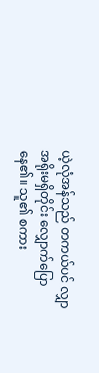ယဲ့လုံအန်သည် တကယ်ပင် လျှာအရိုးမရှိတိုင်း လျှောက်ပြောနေ၏။ သူ၏ စကား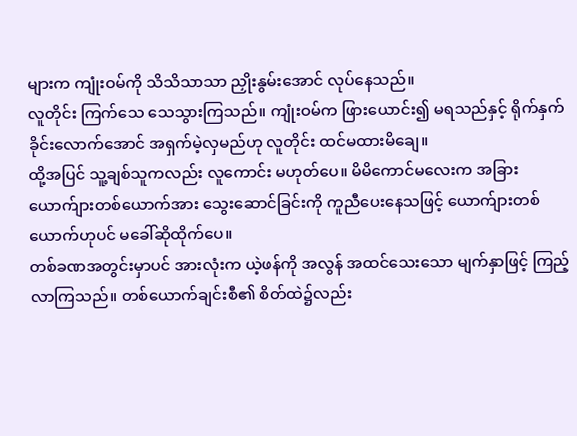များက ကျုံးဝမ်ကို သိသိသာသာ ညှိုးနွမ်းအောင် လုပ်နေသည်။
လူတိုင်း ကြက်သေ သေသွားကြသည်။ ကျုံးဝမ်က ဖြားယောင်း၍ မရသည်နှင့် ရိုက်နှက်ခိုင်းလောက်အောင် အရှက်မဲ့လှမည်ဟု လူတိုင်း ထင်မထားမိချေ။
ထို့အပြင် သူ့ချစ်သူကလည်း လူကောင်း မဟုတ်ပေ။ မိမိကောင်မလေးက အခြားယောက်ျားတစ်ယောက်အား သွေးဆောင်ခြင်းကို ကူညီပေးနေသဖြင့် ယောက်ျားတစ်ယောက်ဟုပင် မခေါ်ဆိုထိုက်ပေ။
တစ်ခဏအတွင်းမှာပင် အားလုံးက ယဲ့ဖန်ကို အလွန် အထင်သေးသော မျက်နှာဖြင့် ကြည့်လာကြသည်။ တစ်ယောက်ချင်းစီ၏ စိတ်ထဲ၌လည်း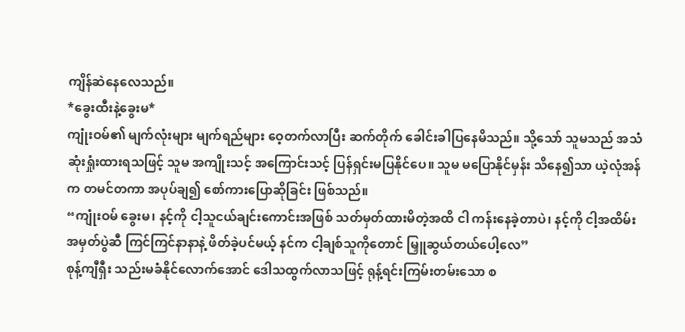ကျိန်ဆဲနေလေသည်။
*ခွေးထီးနဲ့ခွေးမ*
ကျုံးဝမ်၏ မျက်လုံးများ မျက်ရည်များ ဝေ့တက်လာပြီး ဆက်တိုက် ခေါင်းခါပြနေမိသည်။ သို့သော် သူမသည် အသံ ဆုံးရှုံးထားရသဖြင့် သူမ အကျိုးသင့် အကြောင်းသင့် ပြန်ရှင်းမပြနိုင်ပေ။ သူမ မပြောနိုင်မှန်း သိနေ၍သာ ယဲ့လုံအန်က တမင်တကာ အပုပ်ချ၍ စော်ကားပြောဆိုခြင်း ဖြစ်သည်။
“ကျုံးဝမ် ခွေးမ၊ နင့်ကို ငါ့သူငယ်ချင်းကောင်းအဖြစ် သတ်မှတ်ထားမိတဲ့အထိ ငါ ကန်းနေခဲ့တာပဲ၊ နင့်ကို ငါ့အထိမ်းအမှတ်ပွဲဆီ ကြင်ကြင်နာနာနဲ့ ဖိတ်ခဲ့ပင်မယ့် နင်က ငါ့ချစ်သူကိုတောင် မြှူဆွယ်တယ်ပေါ့လေ”
စုန့်ကျီရှီး သည်းမခံနိုင်လောက်အောင် ဒေါသထွက်လာသဖြင့် ရုန့်ရင်းကြမ်းတမ်းသော စ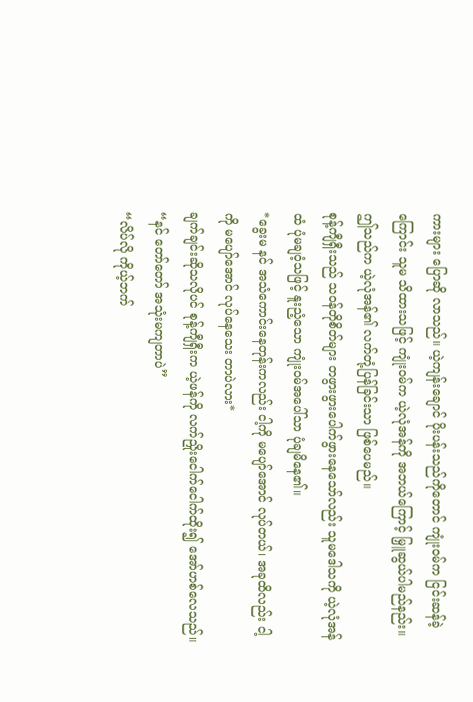ကားများ ပြောဆို လာသည်။ ယဲ့ကျန်းချောင် ပိုးပန်းသည်ကိုတောင် ကျုံးဝမ်က ငြင်းဆန်ခဲ့ကြောင်း သူမ သိထားသဖြင့် ကျုံးဝမ်က ယဲ့လုံအန်ကို အဘယ်ကြောင့် မြှူဆွယ်ပါမည်နည်း။ ဤသည်က ယဲ့လုံအန်၏ လက်တုံ့ပြန်ခြင်းသာ ဖြစ်ပေမည်။
စုန့်ကျီရှီးသည် သဝန်တိုစိတ်များ တဖွားဖွားပေါက်ဖွားနေသော်လည်း သူမဒေါသကို ယဲ့လုံအန်ထံ ပုံမချဝံ့သဖြင့် နူးညံ့သော ကျုံးဝမ်အပေါ်သာ ပုံချမိနေ၏။
*ခွေးမ နင် အသံကောင်းနေတုန်းကလည်း ငါ့ကို မပျော်အောင် လုပ်တယ်၊ အခုထိလည်း ငါ့ကို မပျော်အောင် လုပ်နေသေး တာပဲလား*
ချက်ချင်းဆိုသလိုပင် စုန့်ကျီရှီးက ယဲ့ဖန်ကို လက်ညှိုးငေါက်ငေါက်ထိုး၍ အော်ဟစ်လေသည်။
“နင် တော်တော် အသုံးမကျတာပဲ”
“လိပ်လို ကိုယ့်ဘက်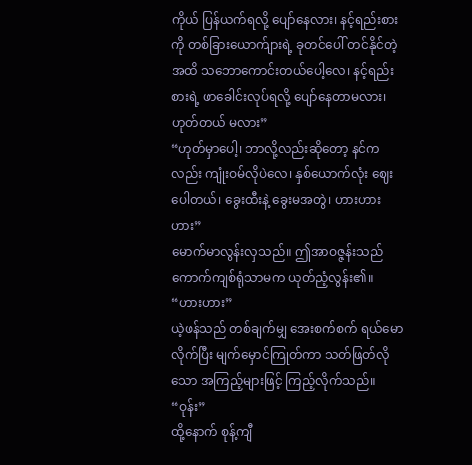ကိုယ် ပြန်ယက်ရလို့ ပျော်နေလား၊ နင့်ရည်းစားကို တစ်ခြားယောက်ျားရဲ့ ခုတင်ပေါ် တင်နိုင်တဲ့အထိ သဘောကောင်းတယ်ပေါ့လေ၊ နင့်ရည်းစားရဲ့ ဖာခေါင်းလုပ်ရလို့ ပျော်နေတာမလား၊ ဟုတ်တယ် မလား”
“ဟုတ်မှာပေါ့၊ ဘာလို့လည်းဆိုတော့ နင်ကလည်း ကျုံးဝမ်လိုပဲလေ၊ နှစ်ယောက်လုံး ဈေးပေါတယ်၊ ခွေးထီးနဲ့ ခွေးမအတွဲ၊ ဟားဟားဟား”
မောက်မာလွန်းလှသည်။ ဤအာဝဇ္ဇန်းသည် ကောက်ကျစ်ရုံသာမက ယုတ်ညံ့လွန်း၏။
“ဟားဟား”
ယဲ့ဖန်သည် တစ်ချက်မျှ အေးစက်စက် ရယ်မောလိုက်ပြီး မျက်မှောင်ကြုတ်ကာ သတ်ဖြတ်လိုသော အကြည့်များဖြင့် ကြည့်လိုက်သည်။
“ဝုန်း”
ထို့နောက် စုန့်ကျီ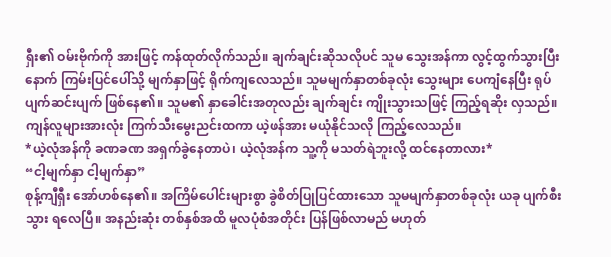ရှီး၏ ဝမ်းဗိုက်ကို အားဖြင့် ကန်ထုတ်လိုက်သည်။ ချက်ချင်းဆိုသလိုပင် သူမ သွေးအန်ကာ လွင့်ထွက်သွားပြီးနောက် ကြမ်းပြင်ပေါ်သို့ မျက်နှာဖြင့် ရိုက်ကျလေသည်။ သူမမျက်နှာတစ်ခုလုံး သွေးများ ပေကျံနေပြီး ရုပ်ပျက်ဆင်းပျက် ဖြစ်နေ၏။ သူမ၏ နှာခေါင်းအတုလည်း ချက်ချင်း ကျိုးသွားသဖြင့် ကြည့်ရဆိုး လှသည်။
ကျန်လူများအားလုံး ကြက်သီးမွေးညင်းထကာ ယဲ့ဖန်အား မယုံနိုင်သလို ကြည့်လေသည်။
*ယဲ့လုံအန်ကို ခဏခဏ အရှက်ခွဲနေတာပဲ၊ ယဲ့လုံအန်က သူ့ကို မသတ်ရဲဘူးလို့ ထင်နေတာလား*
“ငါ့မျက်နှာ ငါ့မျက်နှာ”
စုန့်ကျီရှီး အော်ဟစ်နေ၏။ အကြိမ်ပေါင်းများစွာ ခွဲစိတ်ပြုပြင်ထားသော သူမမျက်နှာတစ်ခုလုံး ယခု ပျက်စီးသွား ရလေပြီ။ အနည်းဆုံး တစ်နှစ်အထိ မူလပုံစံအတိုင်း ပြန်ဖြစ်လာမည် မဟုတ်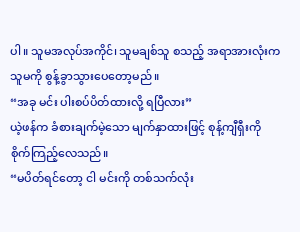ပါ။ သူမအလုပ်အကိုင်၊ သူမချစ်သူ စသည့် အရာအားလုံးက သူမကို စွန့်ခွာသွားပေတော့မည်။
“အခု မင်း ပါးစပ်ပိတ်ထားလို့ ရပြီလား”
ယဲ့ဖန်က ခံစားချက်မဲ့သော မျက်နှာထားဖြင့် စုန့်ကျီရှီးကို စိုက်ကြည့်လေသည်။
“မပိတ်ရင်တော့ ငါ မင်းကို တစ်သက်လုံး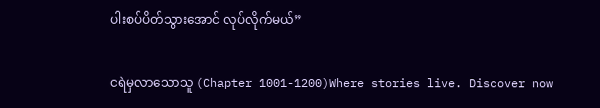ပါးစပ်ပိတ်သွားအောင် လုပ်လိုက်မယ်”

ငရဲမှလာသောသူ (Chapter 1001-1200)Where stories live. Discover now